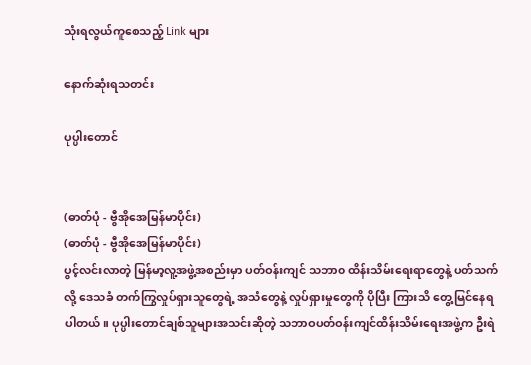သုံးရလွယ်ကူစေသည့် Link များ

နောက်ဆုံးရသတင်း

ပုပ္ပါးတောင်


(ဓာတ်ပုံ - ဗွီအိုအေမြန်မာပိုင်း)
(ဓာတ်ပုံ - ဗွီအိုအေမြန်မာပိုင်း)
ပွင့်လင်းလာတဲ့ မြန်မာ့လူ့အဖွဲ့အစည်းမှာ ပတ်ဝန်းကျင် သဘာ၀ ထိန်းသိမ်းရေးရာတွေနဲ့ ပတ်သက်လို့ ဒေသခံ တက်ကြွလှုပ်ရှားသူတွေရဲ့ အသံတွေနဲ့ လှုပ်ရှားမှုတွေကို ပိုပြီး ကြားသိ တွေ့မြင်နေရပါတယ်။ ပုပ္ပါးတောင်ချစ်သူများအသင်းဆိုတဲ့ သဘာဝပတ်ဝန်းကျင်ထိန်းသိမ်းရေးအဖွဲ့က ဦးရဲ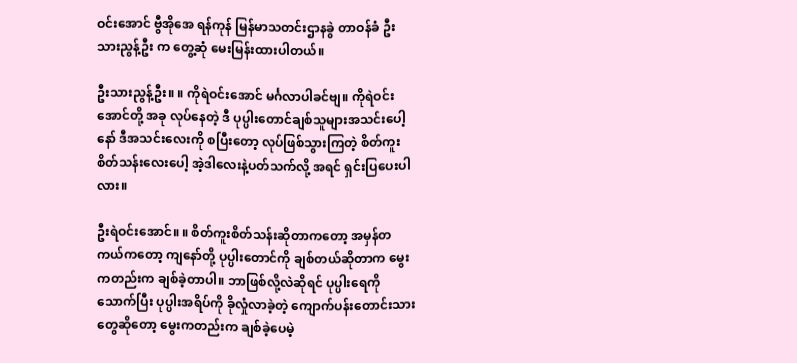ဝင်းအောင် ဗွီအိုအေ ရန်ကုန် မြန်မာသတင်းဌာနခွဲ တာဝန်ခံ ဦးသားညွန့်ဦး က တွေ့ဆုံ မေးမြန်းထားပါတယ်။

ဦးသားညွန့်ဦး။ ။ ကိုရဲဝင်းအောင် မင်္ဂလာပါခင်ဗျ။ ကိုရဲဝင်းအောင်တို့ အခု လုပ်နေတဲ့ ဒီ ပုပ္ပါးတောင်ချစ်သူများအသင်းပေါ့နော် ဒီအသင်းလေးကို စပြီးတော့ လုပ်ဖြစ်သွားကြတဲ့ စိတ်ကူးစိတ်သန်းလေးပေါ့ အဲ့ဒါလေးနဲ့ပတ်သက်လို့ အရင် ရှင်းပြပေးပါလား။

ဦးရဲဝင်းအောင်။ ။ စိတ်ကူးစိတ်သန်းဆိုတာကတော့ အမှန်တကယ်ကတော့ ကျနော်တို့ ပုပ္ပါးတောင်ကို ချစ်တယ်ဆိုတာက မွေးကတည်းက ချစ်ခဲ့တာပါ။ ဘာဖြစ်လို့လဲဆိုရင် ပုပ္ပါးရေကိုသောက်ပြီး ပုပ္ပါးအရိပ်ကို ခိုလှုံလာခဲ့တဲ့ ကျောက်ပန်းတောင်းသားတွေဆိုတော့ မွေးကတည်းက ချစ်ခဲ့ပေမဲ့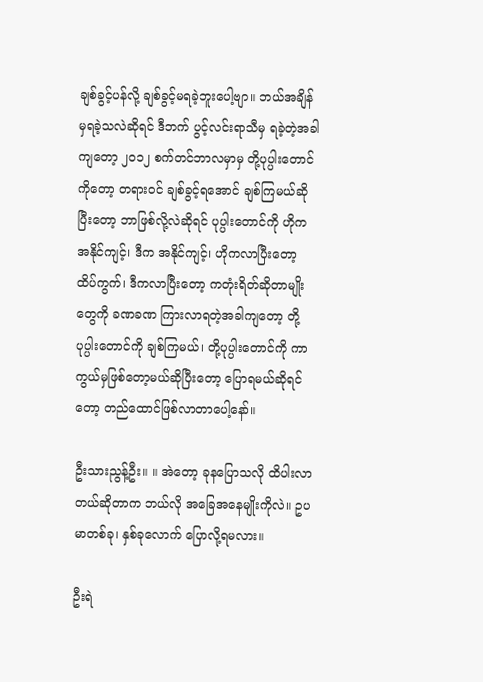ချစ်ခွင့်ပန်လို့ ချစ်ခွင့်မရခဲ့ဘူးပေါ့ဗျာ။ ဘယ်အချိန်မှရခဲ့သလဲဆိုရင် ဒီဘက် ပွင့်လင်းရာသီမှ ရခဲ့တဲ့အခါကျတော့ ၂၀၁၂ စက်တင်ဘာလမှာမှ တို့ပုပ္ပါးတောင်ကိုတော့ တရားဝင် ချစ်ခွင့်ရအောင် ချစ်ကြမယ်ဆိုပြီးတော့ ဘာဖြစ်လို့လဲဆိုရင် ပုပ္ပါးတောင်ကို ဟိုက အနိုင်ကျင့်၊ ဒီက အနိုင်ကျင့်၊ ဟိုကလာပြီးတော့ ထိပ်ကွက်၊ ဒီကလာပြီးတော့ ကတုံးရိတ်ဆိုတာမျိုးတွေကို ခဏခဏ ကြားလာရတဲ့အခါကျတော့ တို့ပုပ္ပါးတောင်ကို ချစ်ကြမယ်၊ တို့ပုပ္ပါးတောင်ကို ကာကွယ်မှဖြစ်တော့မယ်ဆိုပြီးတော့ ပြောရမယ်ဆိုရင်တော့ တည်ထောင်ဖြစ်လာတာပေါ့နော်။

ဦးသားညွန့်ဦး။ ။ အဲတော့ ခုနပြောသလို ထိပါးလာတယ်ဆိုတာက ဘယ်လို အခြေအနေမျိုးကိုလဲ။ ဥပမာတစ်ခု၊ နှစ်ခုလောက် ပြောလို့ရမလား။

ဦးရဲ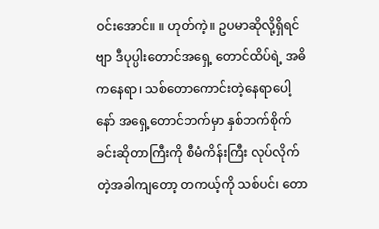ဝင်းအောင်။ ။ ဟုတ်ကဲ့။ ဥပမာဆိုလို့ရှိရင်ဗျာ ဒီပုပ္ပါးတောင်အရှေ့ တောင်ထိပ်ရဲ့ အဓိကနေရာ၊ သစ်တောကောင်းတဲ့နေရာပေါ့နော် အရှေ့တောင်ဘက်မှာ နှစ်ဘက်စိုက်ခင်းဆိုတာကြီးကို စီမံကိန်းကြီး လုပ်လိုက်တဲ့အခါကျတော့ တကယ့်ကို သစ်ပင်၊ တော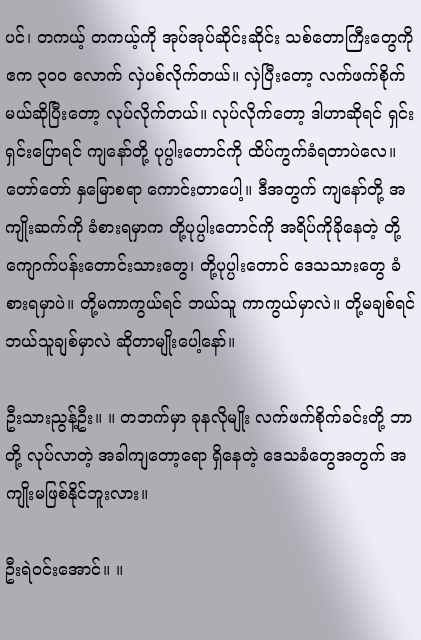ပင်၊ တကယ့် တကယ့်ကို အုပ်အုပ်ဆိုင်းဆိုင်း သစ်တောကြီးတွေကို ဧက ၃၀၀ လောက် လှဲပစ်လိုက်တယ်။ လှဲပြီးတော့ လက်ဖက်စိုက်မယ်ဆိုပြီးတော့ လုပ်လိုက်တယ်။ လုပ်လိုက်တော့ ဒါဟာဆိုရင် ရှင်းရှင်းပြောရင် ကျနော်တို့ ပုပ္ပါးတောင်ကို ထိပ်ကွက်ခံရတာပဲလေ။ တော်တော် နှမြောစရာ ကောင်းတာပေါ့။ ဒီအတွက် ကျနော်တို့ အကျိုးဆက်ကို ခံစားရမှာက တို့ပုပ္ပါးတောင်ကို အရိပ်ကိုခိုနေတဲ့ တို့ကျောက်ပန်းတောင်းသားတွေ၊ တို့ပုပ္ပါးတောင် ဒေသသားတွေ ခံစားရမှာပဲ။ တို့မကာကွယ်ရင် ဘယ်သူ ကာကွယ်မှာလဲ။ တို့မချစ်ရင် ဘယ်သူချစ်မှာလဲ ဆိုတာမျိုးပေါ့နော်။

ဦးသားညွန့်ဦး။ ။ တဘက်မှာ ခုနလိုမျိုး လက်ဖက်စိုက်ခင်းတို့ ဘာတို့ လုပ်လာတဲ့ အခါကျတော့ရော ရှိနေတဲ့ ဒေသခံတွေအတွက် အကျိုးမဖြစ်နိုင်ဘူးလား။

ဦးရဲဝင်းအောင်။ ။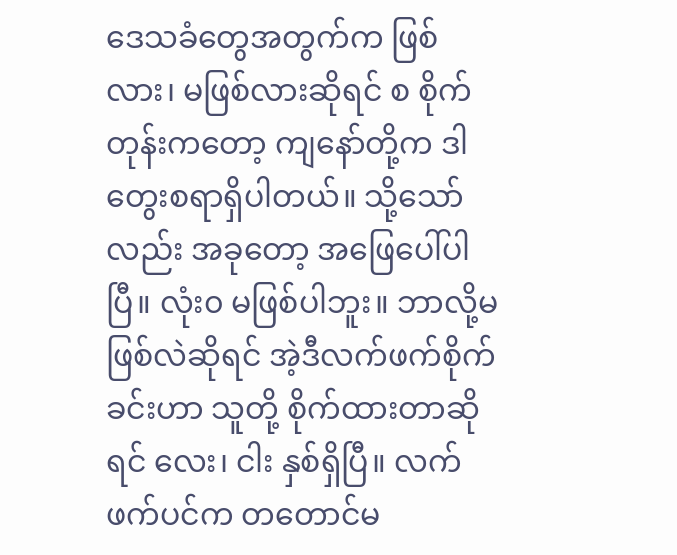ဒေသခံတွေအတွက်က ဖြစ်လား၊ မဖြစ်လားဆိုရင် စ စိုက်တုန်းကတော့ ကျနော်တို့က ဒါတွေးစရာရှိပါတယ်။ သို့သော်လည်း အခုတော့ အဖြေပေါ်ပါပြီ။ လုံး၀ မဖြစ်ပါဘူး။ ဘာလို့မဖြစ်လဲဆိုရင် အဲ့ဒီလက်ဖက်စိုက်ခင်းဟာ သူတို့ စိုက်ထားတာဆိုရင် လေး၊ ငါး နှစ်ရှိပြီ။ လက်ဖက်ပင်က တတောင်မ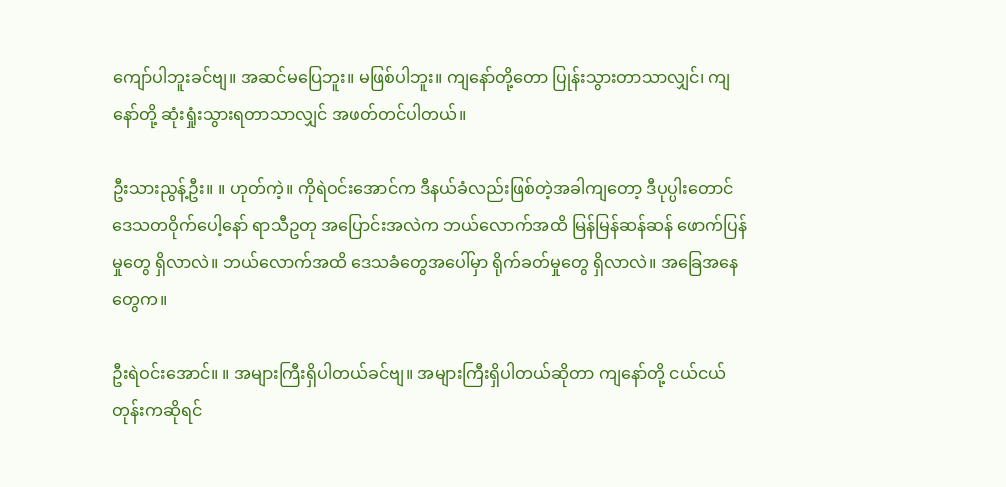ကျော်ပါဘူးခင်ဗျ။ အဆင်မပြေဘူး။ မဖြစ်ပါဘူး။ ကျနော်တို့တော ပြုန်းသွားတာသာလျှင်၊ ကျနော်တို့ ဆုံးရှုံးသွားရတာသာလျှင် အဖတ်တင်ပါတယ်။

ဦးသားညွန့်ဦး။ ။ ဟုတ်ကဲ့။ ကိုရဲဝင်းအောင်က ဒီနယ်ခံလည်းဖြစ်တဲ့အခါကျတော့ ဒီပုပ္ပါးတောင် ဒေသတဝိုက်ပေါ့နော် ရာသီဥတု အပြောင်းအလဲက ဘယ်လောက်အထိ မြန်မြန်ဆန်ဆန် ဖောက်ပြန်မှုတွေ ရှိလာလဲ။ ဘယ်လောက်အထိ ဒေသခံတွေအပေါ်မှာ ရိုက်ခတ်မှုတွေ ရှိလာလဲ။ အခြေအနေတွေက။

ဦးရဲဝင်းအောင်။ ။ အများကြီးရှိပါတယ်ခင်ဗျ။ အများကြီးရှိပါတယ်ဆိုတာ ကျနော်တို့ ငယ်ငယ်တုန်းကဆိုရင်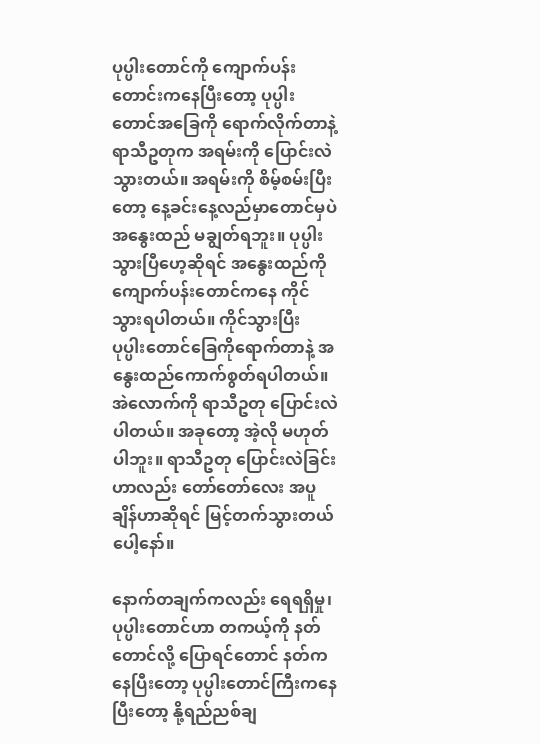ပုပ္ပါးတောင်ကို ကျောက်ပန်းတောင်းကနေပြီးတော့ ပုပ္ပါးတောင်အခြေကို ရောက်လိုက်တာနဲ့ ရာသီဥတုက အရမ်းကို ပြောင်းလဲသွားတယ်။ အရမ်းကို စိမ့်စမ်းပြီးတော့ နေ့ခင်းနေ့လည်မှာတောင်မှပဲ အနွေးထည် မချွတ်ရဘူး။ ပုပ္ပါးသွားပြီဟေ့ဆိုရင် အနွေးထည်ကို ကျောက်ပန်းတောင်ကနေ ကိုင်သွားရပါတယ်။ ကိုင်သွားပြီး ပုပ္ပါးတောင်ခြေကိုရောက်တာနဲ့ အနွေးထည်ကောက်စွတ်ရပါတယ်။ အဲလောက်ကို ရာသီဥတု ပြောင်းလဲပါတယ်။ အခုတော့ အဲ့လို မဟုတ်ပါဘူး။ ရာသီဥတု ပြောင်းလဲခြင်းဟာလည်း တော်တော်လေး အပူချိန်ဟာဆိုရင် မြင့်တက်သွားတယ်ပေါ့နော်။

နောက်တချက်ကလည်း ရေရရှိမှု၊ ပုပ္ပါးတောင်ဟာ တကယ့်ကို နတ်တောင်လို့ ပြောရင်တောင် နတ်ကနေပြီးတော့ ပုပ္ပါးတောင်ကြီးကနေပြီးတော့ နို့ရည်ညစ်ချ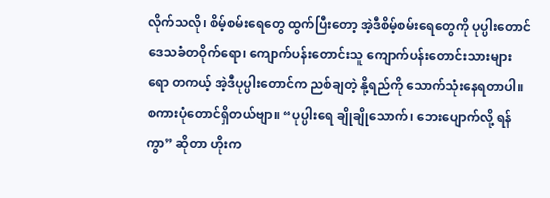လိုက်သလို၊ စိမ့်စမ်းရေတွေ ထွက်ပြီးတော့ အဲ့ဒီစိမ့်စမ်းရေတွေကို ပုပ္ပါးတောင်ဒေသခံတဝိုက်ရော၊ ကျောက်ပန်းတောင်းသူ ကျောက်ပန်းတောင်းသားများရော တကယ့် အဲ့ဒီပုပ္ပါးတောင်က ညစ်ချတဲ့ နို့ရည်ကို သောက်သုံးနေရတာပါ။ စကားပုံတောင်ရှိတယ်ဗျာ။ “ပုပ္ပါးရေ ချိုချိုသောက်၊ ဘေးပျောက်လို့ ရန်ကွာ” ဆိုတာ ဟိုးက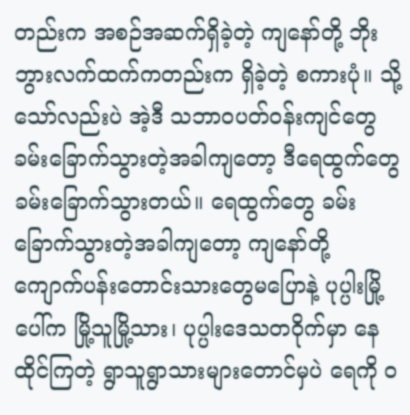တည်းက အစဉ်အဆက်ရှိခဲ့တဲ့ ကျနော်တို့ ဘိုးဘွားလက်ထက်ကတည်းက ရှိခဲ့တဲ့ စကားပုံ။ သို့သော်လည်းပဲ အဲ့ဒီ သဘာဝပတ်ဝန်းကျင်တွေ ခမ်းခြောက်သွားတဲ့အခါကျတော့ ဒီရေထွက်တွေ ခမ်းခြောက်သွားတယ်။ ရေထွက်တွေ ခမ်းခြောက်သွားတဲ့အခါကျတော့ ကျနော်တို့ ကျောက်ပန်းတောင်းသားတွေမပြောနဲ့ ပုပ္ပါးမြို့ပေါ်က မြို့သူမြို့သား၊ ပုပ္ပါးဒေသတဝိုက်မှာ နေထိုင်ကြတဲ့ ရွာသူရွာသားများတောင်မှပဲ ရေကို ၀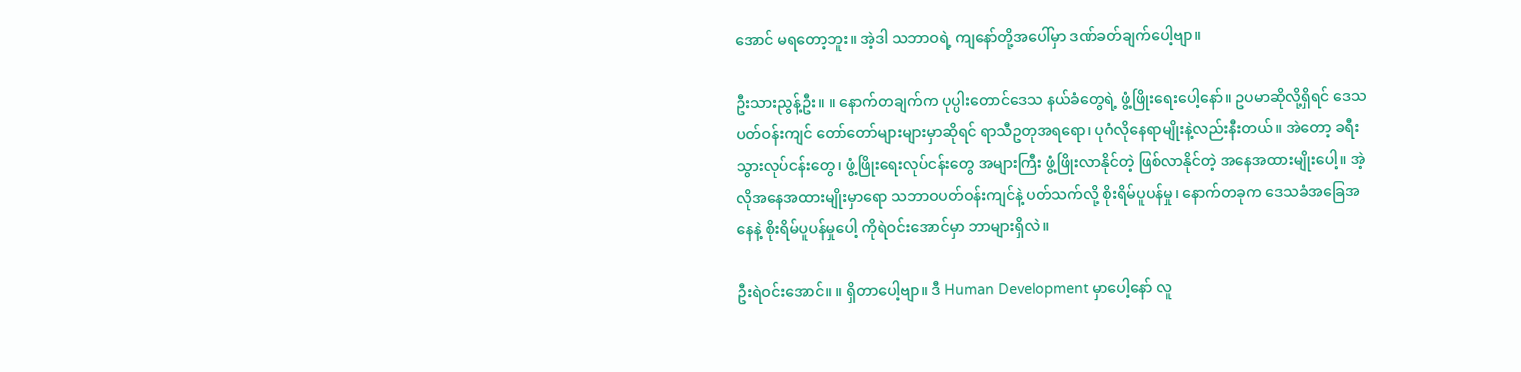အောင် မရတော့ဘူး။ အဲ့ဒါ သဘာဝရဲ့ ကျနော်တို့အပေါ်မှာ ဒဏ်ခတ်ချက်ပေါ့ဗျာ။

ဦးသားညွန့်ဦး။ ။ နောက်တချက်က ပုပ္ပါးတောင်ဒေသ နယ်ခံတွေရဲ့ ဖွံ့ဖြိုးရေးပေါ့နော်။ ဥပမာဆိုလို့ရှိရင် ဒေသပတ်ဝန်းကျင် တော်တော်များများမှာဆိုရင် ရာသီဥတုအရရော၊ ပုဂံလိုနေရာမျိုးနဲ့လည်းနီးတယ်။ အဲတော့ ခရီးသွားလုပ်ငန်းတွေ၊ ဖွံ့ဖြိုးရေးလုပ်ငန်းတွေ အများကြီး ဖွံ့ဖြိုးလာနိုင်တဲ့ ဖြစ်လာနိုင်တဲ့ အနေအထားမျိုးပေါ့။ အဲ့လိုအနေအထားမျိုးမှာရော သဘာဝပတ်ဝန်းကျင်နဲ့ ပတ်သက်လို့ စိုးရိမ်ပူပန်မှု၊ နောက်တခုက ဒေသခံအခြေအနေနဲ့ စိုးရိမ်ပူပန်မှုပေါ့ ကိုရဲဝင်းအောင်မှာ ဘာများရှိလဲ။

ဦးရဲဝင်းအောင်။ ။ ရှိတာပေါ့ဗျာ။ ဒီ Human Development မှာပေါ့နော် လူ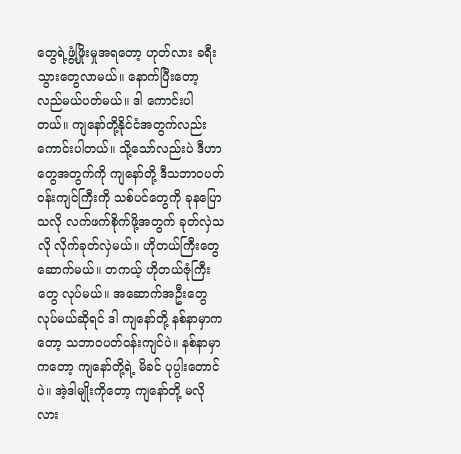တွေရဲ့ဖွံ့ဖြိုးမှုအရတော့ ဟုတ်လား ခရီးသွားတွေလာမယ်။ နောက်ပြီးတော့ လည်မယ်ပတ်မယ်။ ဒါ ကောင်းပါတယ်။ ကျနော်တို့နိုင်ငံအတွက်လည်း ကောင်းပါတယ်။ သို့သော်လည်းပဲ ဒီဟာတွေအတွက်ကို ကျနော်တို့ ဒီသဘာဝပတ်ဝန်းကျင်ကြီးကို သစ်ပင်တွေကို ခုနပြောသလို လက်ဖက်စိုက်ဖို့အတွက် ခုတ်လှဲသလို လိုက်ခုတ်လှဲမယ်။ ဟိုတယ်ကြီးတွေ ဆောက်မယ်။ တကယ့် ဟိုတယ်ဇုံကြီးတွေ လုပ်မယ်။ အဆောက်အဦးတွေ လုပ်မယ်ဆိုရင် ဒါ ကျနော်တို့ နစ်နာမှာကတော့ သဘာဝပတ်ဝန်းကျင်ပဲ။ နစ်နာမှာကတော့ ကျနော်တို့ရဲ့ မိခင် ပုပ္ပါးတောင်ပဲ။ အဲ့ဒါမျိုးကိုတော့ ကျနော်တို့ မလိုလား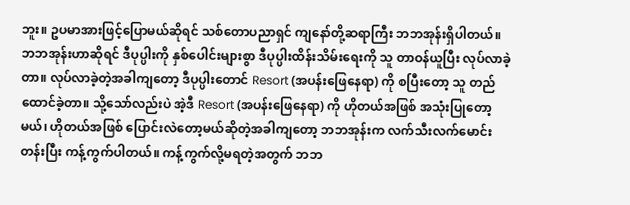ဘူး။ ဥပမာအားဖြင့်ပြောမယ်ဆိုရင် သစ်တောပညာရှင် ကျနော်တို့ဆရာကြီး ဘဘအုန်းရှိပါတယ်။ ဘဘအုန်းဟာဆိုရင် ဒီပုပ္ပါးကို နှစ်ပေါင်းများစွာ ဒီပုပ္ပါးထိန်းသိမ်းရေးကို သူ တာဝန်ယူပြီး လုပ်လာခဲ့တာ။ လုပ်လာခဲ့တဲ့အခါကျတော့ ဒီပုပ္ပါးတောင် Resort (အပန်းဖြေနေရာ) ကို စပြီးတော့ သူ တည်ထောင်ခဲ့တာ။ သို့သော်လည်းပဲ အဲ့ဒီ Resort (အပန်းဖြေနေရာ) ကို ဟိုတယ်အဖြစ် အသုံးပြုတော့မယ်၊ ဟိုတယ်အဖြစ် ပြောင်းလဲတော့မယ်ဆိုတဲ့အခါကျတော့ ဘဘအုန်းက လက်သီးလက်မောင်းတန်းပြီး ကန့်ကွက်ပါတယ်။ ကန့်ကွက်လို့မရတဲ့အတွက် ဘဘ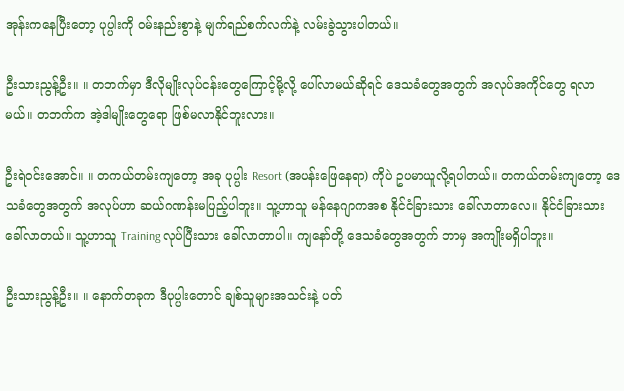အုန်းကနေပြီးတော့ ပုပ္ပါးကို ဝမ်းနည်းစွာနဲ့ မျက်ရည်စက်လက်နဲ့ လမ်းခွဲသွားပါတယ်။

ဦးသားညွန့်ဦး။ ။ တဘက်မှာ ဒီလိုမျိုးလုပ်ငန်းတွေကြောင့်မို့လို့ ပေါ်လာမယ်ဆိုရင် ဒေသခံတွေအတွက် အလုပ်အကိုင်တွေ ရလာမယ်။ တဘက်က အဲ့ဒါမျိုးတွေရော ဖြစ်မလာနိုင်ဘူးလား။

ဦးရဲဝင်းအောင်။ ။ တကယ်တမ်းကျတော့ အခု ပုပ္ပါး Resort (အပန်းဖြေနေရာ) ကိုပဲ ဥပမာယူလို့ရပါတယ်။ တကယ်တမ်းကျတော့ ဒေသခံတွေအတွက် အလုပ်ဟာ ဆယ်ဂဏန်းမပြည့်ပါဘူး။ သူ့ဟာသူ မန်နေဂျာကအစ နိုင်ငံခြားသား ခေါ်လာတာလေ။ နိုင်ငံခြားသားခေါ်လာတယ်။ သူ့ဟာသူ Training လုပ်ပြီးသား ခေါ်လာတာပါ။ ကျနော်တို့ ဒေသခံတွေအတွက် ဘာမှ အကျိုးမရှိပါဘူး။

ဦးသားညွန့်ဦး။ ။ နောက်တခုက ဒီပုပ္ပါးတောင် ချစ်သူများအသင်းနဲ့ ပတ်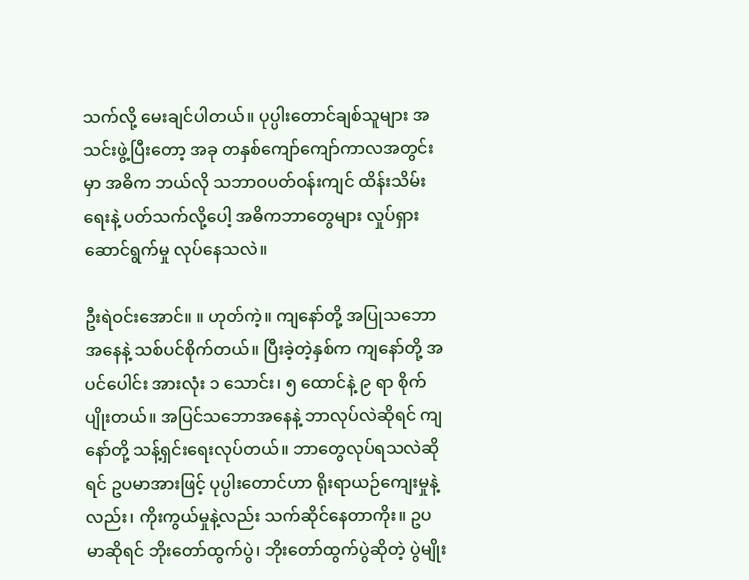သက်လို့ မေးချင်ပါတယ်။ ပုပ္ပါးတောင်ချစ်သူများ အသင်းဖွဲ့ပြီးတော့ အခု တနှစ်ကျော်ကျော်ကာလအတွင်းမှာ အဓိက ဘယ်လို သဘာဝပတ်ဝန်းကျင် ထိန်းသိမ်းရေးနဲ့ ပတ်သက်လို့ပေါ့ အဓိကဘာတွေများ လှုပ်ရှားဆောင်ရွက်မှု လုပ်နေသလဲ။

ဦးရဲဝင်းအောင်။ ။ ဟုတ်ကဲ့။ ကျနော်တို့ အပြုသဘောအနေနဲ့ သစ်ပင်စိုက်တယ်။ ပြီးခဲ့တဲ့နှစ်က ကျနော်တို့ အပင်ပေါင်း အားလုံး ၁ သောင်း၊ ၅ ထောင်နဲ့ ၉ ရာ စိုက်ပျိုးတယ်။ အပြင်သဘောအနေနဲ့ ဘာလုပ်လဲဆိုရင် ကျနော်တို့ သန့်ရှင်းရေးလုပ်တယ်။ ဘာတွေလုပ်ရသလဲဆိုရင် ဥပမာအားဖြင့် ပုပ္ပါးတောင်ဟာ ရိုးရာယဉ်ကျေးမှုနဲ့လည်း၊ ကိုးကွယ်မှုနဲ့လည်း သက်ဆိုင်နေတာကိုး။ ဥပမာဆိုရင် ဘိုးတော်ထွက်ပွဲ၊ ဘိုးတော်ထွက်ပွဲဆိုတဲ့ ပွဲမျိုး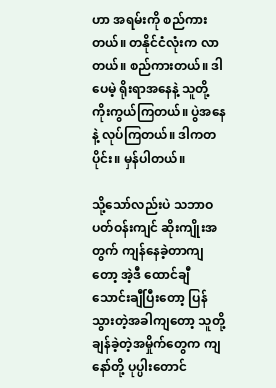ဟာ အရမ်းကို စည်ကားတယ်။ တနိုင်ငံလုံးက လာတယ်။ စည်ကားတယ်။ ဒါပေမဲ့ ရိုးရာအနေနဲ့ သူတို့ ကိုးကွယ်ကြတယ်။ ပွဲအနေနဲ့ လုပ်ကြတယ်။ ဒါကတပိုင်း။ မှန်ပါတယ်။

သို့သော်လည်းပဲ သဘာဝပတ်ဝန်းကျင် ဆိုးကျိုးအတွက် ကျန်နေခဲ့တာကျတော့ အဲ့ဒီ ထောင်ချီသောင်းချီပြီးတော့ ပြန်သွားတဲ့အခါကျတော့ သူတို့ချန်ခဲ့တဲ့အမှိုက်တွေက ကျနော်တို့ ပုပ္ပါးတောင်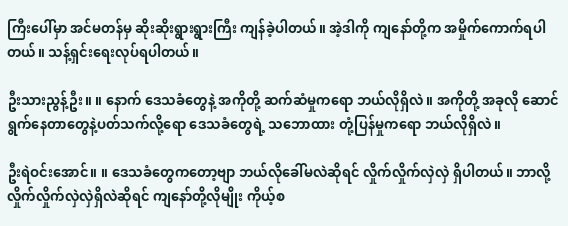ကြီးပေါ်မှာ အင်မတန်မှ ဆိုးဆိုးရွားရွားကြီး ကျန်ခဲ့ပါတယ်။ အဲ့ဒါကို ကျနော်တို့က အမှိုက်ကောက်ရပါတယ်။ သန့်ရှင်းရေးလုပ်ရပါတယ်။

ဦးသားညွန့်ဦး။ ။ နောက် ဒေသခံတွေနဲ့ အကိုတို့ ဆက်ဆံမှုကရော ဘယ်လိုရှိလဲ။ အကိုတို့ အခုလို ဆောင်ရွက်နေတာတွေနဲ့ပတ်သက်လို့ရော ဒေသခံတွေရဲ့ သဘောထား တုံ့ပြန်မှုကရော ဘယ်လိုရှိလဲ။

ဦးရဲဝင်းအောင်။ ။ ဒေသခံတွေကတော့ဗျာ ဘယ်လိုခေါ်မလဲဆိုရင် လှိုက်လှိုက်လှဲလှဲ ရှိပါတယ်။ ဘာလို့ လှိုက်လှိုက်လှဲလှဲရှိလဲဆိုရင် ကျနော်တို့လိုမျိုး ကိုယ့်စ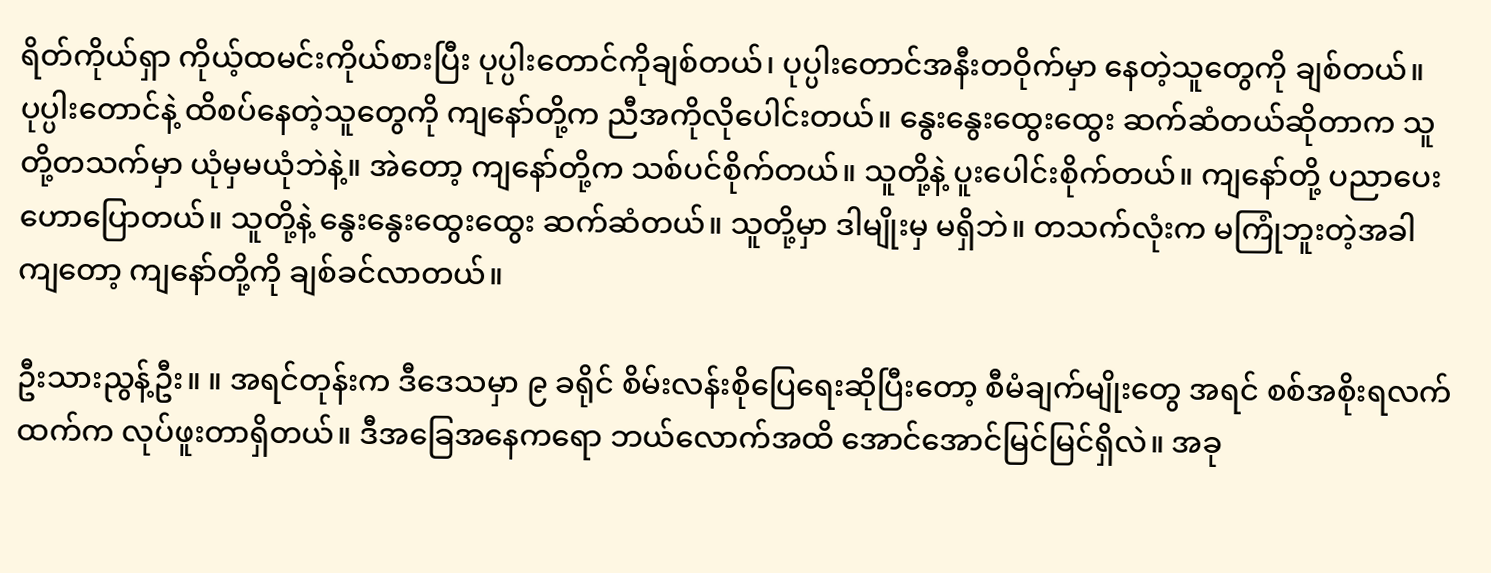ရိတ်ကိုယ်ရှာ ကိုယ့်ထမင်းကိုယ်စားပြီး ပုပ္ပါးတောင်ကိုချစ်တယ်၊ ပုပ္ပါးတောင်အနီးတဝိုက်မှာ နေတဲ့သူတွေကို ချစ်တယ်။ ပုပ္ပါးတောင်နဲ့ ထိစပ်နေတဲ့သူတွေကို ကျနော်တို့က ညီအကိုလိုပေါင်းတယ်။ နွေးနွေးထွေးထွေး ဆက်ဆံတယ်ဆိုတာက သူတို့တသက်မှာ ယုံမှမယုံဘဲနဲ့။ အဲတော့ ကျနော်တို့က သစ်ပင်စိုက်တယ်။ သူတို့နဲ့ ပူးပေါင်းစိုက်တယ်။ ကျနော်တို့ ပညာပေး ဟောပြောတယ်။ သူတို့နဲ့ နွေးနွေးထွေးထွေး ဆက်ဆံတယ်။ သူတို့မှာ ဒါမျိုးမှ မရှိဘဲ။ တသက်လုံးက မကြုံဘူးတဲ့အခါကျတော့ ကျနော်တို့ကို ချစ်ခင်လာတယ်။

ဦးသားညွန့်ဦး။ ။ အရင်တုန်းက ဒီဒေသမှာ ၉ ခရိုင် စိမ်းလန်းစိုပြေရေးဆိုပြီးတော့ စီမံချက်မျိုးတွေ အရင် စစ်အစိုးရလက်ထက်က လုပ်ဖူးတာရှိတယ်။ ဒီအခြေအနေကရော ဘယ်လောက်အထိ အောင်အောင်မြင်မြင်ရှိလဲ။ အခု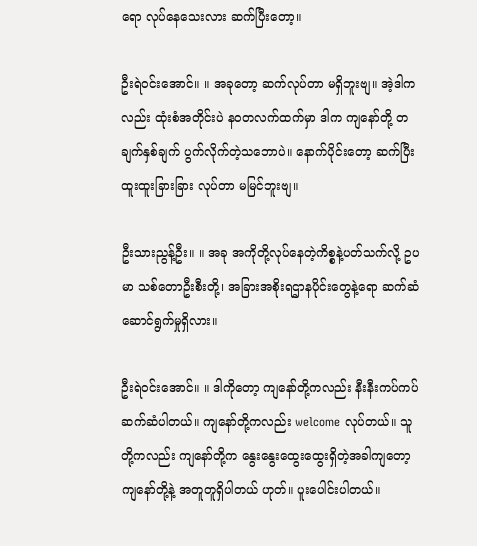ရော လုပ်နေသေးလား ဆက်ပြီးတော့။

ဦးရဲဝင်းအောင်။ ။ အခုတော့ ဆက်လုပ်တာ မရှိဘူးဗျ။ အဲ့ဒါကလည်း ထုံးစံအတိုင်းပဲ နဝတလက်ထက်မှာ ဒါက ကျနော်တို့ တချက်နှစ်ချက် ပွက်လိုက်တဲ့သဘောပဲ။ နောက်ပိုင်းတော့ ဆက်ပြီး ထူးထူးခြားခြား လုပ်တာ မမြင်ဘူးဗျ။

ဦးသားညွန့်ဦး။ ။ အခု အကိုတို့လုပ်နေတဲ့ကိစ္စနဲ့ပတ်သက်လို့ ဥပမာ သစ်တောဦးစီးတို့၊ အခြားအစိုးရဌာနပိုင်းတွေနဲ့ရော ဆက်ဆံဆောင်ရွက်မှုရှိလား။

ဦးရဲဝင်းအောင်။ ။ ဒါကိုတော့ ကျနော်တို့ကလည်း နီးနီးကပ်ကပ် ဆက်ဆံပါတယ်။ ကျနော်တို့ကလည်း welcome လုပ်တယ်။ သူတို့ကလည်း ကျနော်တို့က နွေးနွေးထွေးထွေးရှိတဲ့အခါကျတော့ ကျနော်တို့နဲ့ အတူတူရှိပါတယ် ဟုတ်။ ပူးပေါင်းပါတယ်။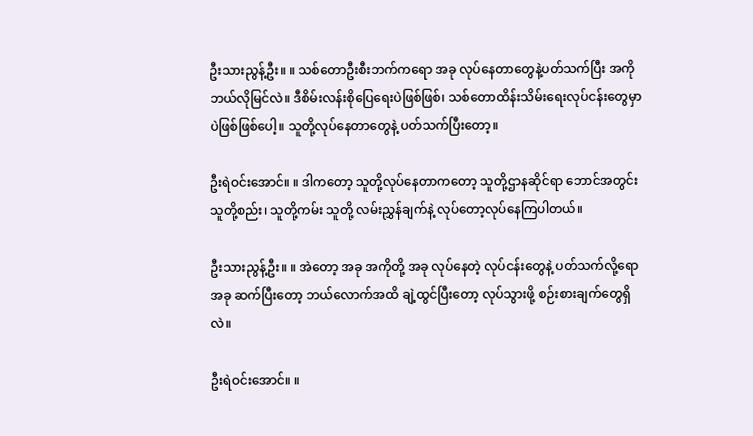ဦးသားညွန့်ဦး။ ။ သစ်တောဦးစီးဘက်ကရော အခု လုပ်နေတာတွေနဲ့ပတ်သက်ပြီး အကို ဘယ်လိုမြင်လဲ။ ဒီစိမ်းလန်းစိုပြေရေးပဲဖြစ်ဖြစ်၊ သစ်တောထိန်းသိမ်းရေးလုပ်ငန်းတွေမှာပဲဖြစ်ဖြစ်ပေါ့။ သူတို့လုပ်နေတာတွေနဲ့ ပတ်သက်ပြီးတော့။

ဦးရဲဝင်းအောင်။ ။ ဒါကတော့ သူတို့လုပ်နေတာကတော့ သူတို့ဌာနဆိုင်ရာ ဘောင်အတွင်း သူတို့စည်း၊ သူတို့ကမ်း သူတို့ လမ်းညွှန်ချက်နဲ့ လုပ်တော့လုပ်နေကြပါတယ်။

ဦးသားညွန့်ဦး။ ။ အဲတော့ အခု အကိုတို့ အခု လုပ်နေတဲ့ လုပ်ငန်းတွေနဲ့ ပတ်သက်လို့ရော အခု ဆက်ပြီးတော့ ဘယ်လောက်အထိ ချဲ့ထွင်ပြီးတော့ လုပ်သွားဖို့ စဉ်းစားချက်တွေရှိလဲ။

ဦးရဲဝင်းအောင်။ ။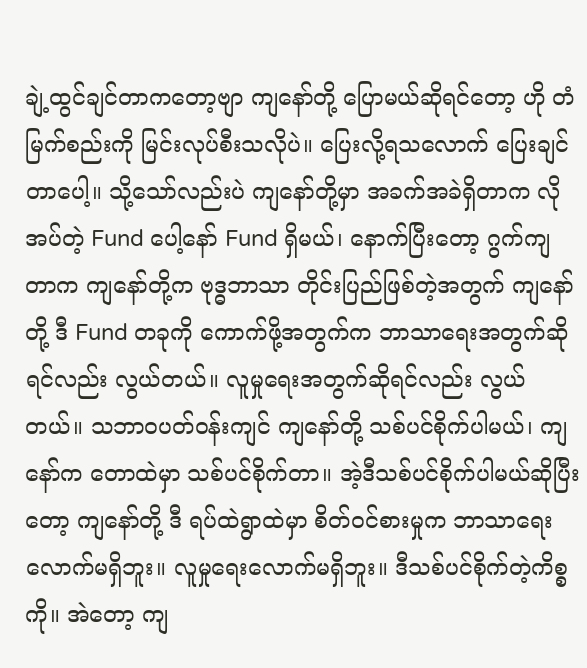ချဲ့ထွင်ချင်တာကတော့ဗျာ ကျနော်တို့ ပြောမယ်ဆိုရင်တော့ ဟို တံမြက်စည်းကို မြင်းလုပ်စီးသလိုပဲ။ ပြေးလို့ရသလောက် ပြေးချင်တာပေါ့။ သို့သော်လည်းပဲ ကျနော်တို့မှာ အခက်အခဲရှိတာက လိုအပ်တဲ့ Fund ပေါ့နော် Fund ရှိမယ်၊ နောက်ပြီးတော့ ဂွက်ကျတာက ကျနော်တို့က ဗုဒ္ဓဘာသာ တိုင်းပြည်ဖြစ်တဲ့အတွက် ကျနော်တို့ ဒီ Fund တခုကို ကောက်ဖို့အတွက်က ဘာသာရေးအတွက်ဆိုရင်လည်း လွယ်တယ်။ လူမှုရေးအတွက်ဆိုရင်လည်း လွယ်တယ်။ သဘာဝပတ်ဝန်းကျင် ကျနော်တို့ သစ်ပင်စိုက်ပါမယ်၊ ကျနော်က တောထဲမှာ သစ်ပင်စိုက်တာ။ အဲ့ဒီသစ်ပင်စိုက်ပါမယ်ဆိုပြီးတော့ ကျနော်တို့ ဒီ ရပ်ထဲရွာထဲမှာ စိတ်ဝင်စားမှုက ဘာသာရေးလောက်မရှိဘူး။ လူမှုရေးလောက်မရှိဘူး။ ဒီသစ်ပင်စိုက်တဲ့ကိစ္စကို။ အဲတော့ ကျ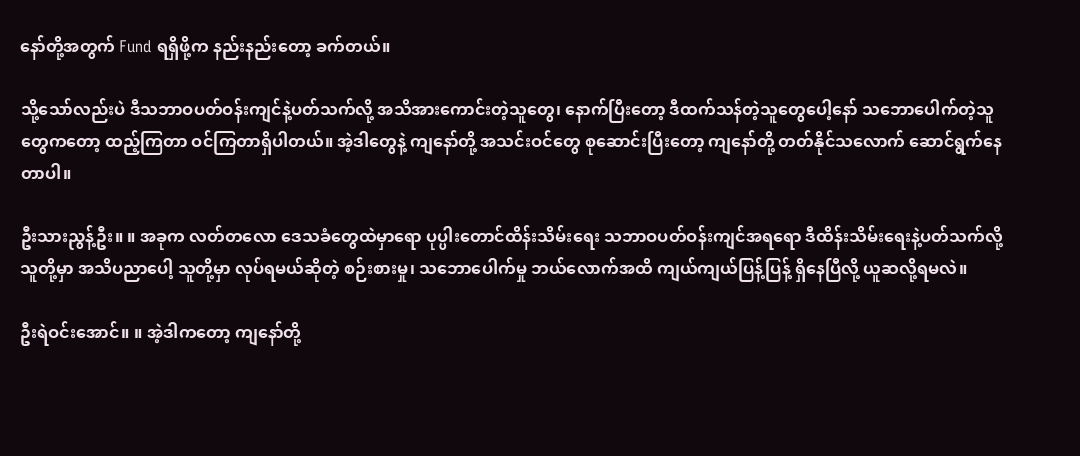နော်တို့အတွက် Fund ရရှိဖို့က နည်းနည်းတော့ ခက်တယ်။

သို့သော်လည်းပဲ ဒီသဘာဝပတ်ဝန်းကျင်နဲ့ပတ်သက်လို့ အသိအားကောင်းတဲ့သူတွေ၊ နောက်ပြီးတော့ ဒီထက်သန်တဲ့သူတွေပေါ့နော် သဘောပေါက်တဲ့သူတွေကတော့ ထည့်ကြတာ ဝင်ကြတာရှိပါတယ်။ အဲ့ဒါတွေနဲ့ ကျနော်တို့ အသင်းဝင်တွေ စုဆောင်းပြီးတော့ ကျနော်တို့ တတ်နိုင်သလောက် ဆောင်ရွက်နေတာပါ။

ဦးသားညွန့်ဦး။ ။ အခုက လတ်တလော ဒေသခံတွေထဲမှာရော ပုပ္ပါးတောင်ထိန်းသိမ်းရေး သဘာဝပတ်ဝန်းကျင်အရရော ဒီထိန်းသိမ်းရေးနဲ့ပတ်သက်လို့ သူတို့မှာ အသိပညာပေါ့ သူတို့မှာ လုပ်ရမယ်ဆိုတဲ့ စဉ်းစားမှု၊ သဘောပေါက်မှု ဘယ်လောက်အထိ ကျယ်ကျယ်ပြန့်ပြန့် ရှိနေပြီလို့ ယူဆလို့ရမလဲ။

ဦးရဲဝင်းအောင်။ ။ အဲ့ဒါကတော့ ကျနော်တို့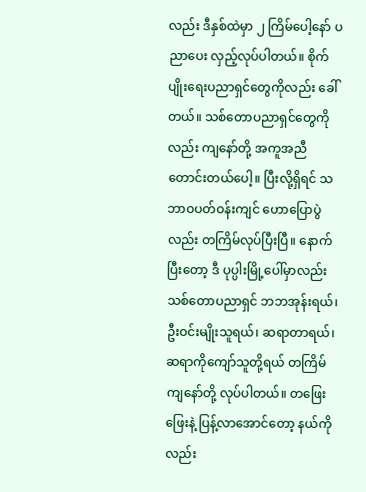လည်း ဒီနှစ်ထဲမှာ ၂ ကြိမ်ပေါ့နော် ပညာပေး လှည့်လုပ်ပါတယ်။ စိုက်ပျိုးရေးပညာရှင်တွေကိုလည်း ခေါ်တယ်။ သစ်တောပညာရှင်တွေကိုလည်း ကျနော်တို့ အကူအညီ တောင်းတယ်ပေါ့။ ပြီးလို့ရှိရင် သဘာဝပတ်ဝန်းကျင် ဟောပြောပွဲလည်း တကြိမ်လုပ်ပြီးပြီ။ နောက်ပြီးတော့ ဒီ ပုပ္ပါးမြို့ပေါ်မှာလည်း သစ်တောပညာရှင် ဘဘအုန်းရယ်၊ ဦးဝင်းမျိုးသူရယ်၊ ဆရာတာရယ်၊ ဆရာကိုကျော်သူတို့ရယ် တကြိမ် ကျနော်တို့ လုပ်ပါတယ်။ တဖြေးဖြေးနဲ့ ပြန့်လာအောင်တော့ နယ်ကိုလည်း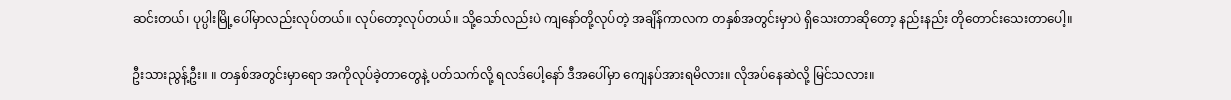ဆင်းတယ်၊ ပုပ္ပါးမြို့ပေါ်မှာလည်းလုပ်တယ်။ လုပ်တော့လုပ်တယ်။ သို့သော်လည်းပဲ ကျနော်တို့လုပ်တဲ့ အချိန်ကာလက တနှစ်အတွင်းမှာပဲ ရှိသေးတာဆိုတော့ နည်းနည်း တိုတောင်းသေးတာပေါ့။

ဦးသားညွန့်ဦး။ ။ တနှစ်အတွင်းမှာရော အကိုလုပ်ခဲ့တာတွေနဲ့ ပတ်သက်လို့ ရလဒ်ပေါ့နော် ဒီအပေါ်မှာ ကျေနပ်အားရမိလား။ လိုအပ်နေဆဲလို့ မြင်သလား။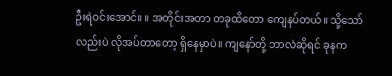ဦးရဲဝင်းအောင်။ ။ အတိုင်းအတာ တခုထိတော ကျေနပ်တယ်။ သို့သော်လည်းပဲ လိုအပ်တာတော့ ရှိနေမှာပဲ။ ကျနော်တို့ ဘာလဲဆိုရင် ခုနက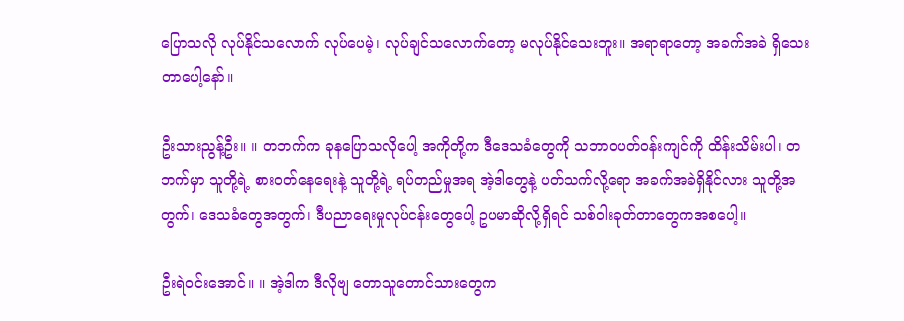ပြောသလို လုပ်နိုင်သလောက် လုပ်ပေမဲ့၊ လုပ်ချင်သလောက်တော့ မလုပ်နိုင်သေးဘူး။ အရာရာတော့ အခက်အခဲ ရှိသေးတာပေါ့နော်။

ဦးသားညွန့်ဦး။ ။ တဘက်က ခုနပြောသလိုပေါ့ အကိုတို့က ဒီဒေသခံတွေကို သဘာဝပတ်ဝန်းကျင်ကို ထိန်းသိမ်းပါ၊ တဘက်မှာ သူတို့ရဲ့ စားဝတ်နေရေးနဲ့ သူတို့ရဲ့ ရပ်တည်မှုအရ အဲ့ဒါတွေနဲ့ ပတ်သက်လို့ရော အခက်အခဲရှိနိုင်လား သူတို့အတွက်၊ ဒေသခံတွေအတွက်၊ ဒီပညာရေးမှုလုပ်ငန်းတွေပေါ့ ဥပမာဆိုလို့ရှိရင် သစ်ဝါးခုတ်တာတွေကအစပေါ့။

ဦးရဲဝင်းအောင်။ ။ အဲ့ဒါက ဒီလိုဗျ တောသူတောင်သားတွေက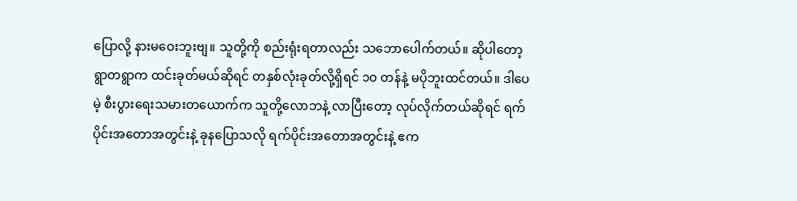ပြောလို့ နားမဝေးဘူးဗျ။ သူတို့ကို စည်းရုံးရတာလည်း သဘောပေါက်တယ်။ ဆိုပါတော့ ရွာတရွာက ထင်းခုတ်မယ်ဆိုရင် တနှစ်လုံးခုတ်လို့ရှိရင် ၁၀ တန်နဲ့ မပိုဘူးထင်တယ်။ ဒါပေမဲ့ စီးပွားရေးသမားတယောက်က သူတို့လောဘနဲ့ လာပြီးတော့ လုပ်လိုက်တယ်ဆိုရင် ရက်ပိုင်းအတောအတွင်းနဲ့ ခုနပြောသလို ရက်ပိုင်းအတောအတွင်းနဲ့ ဧက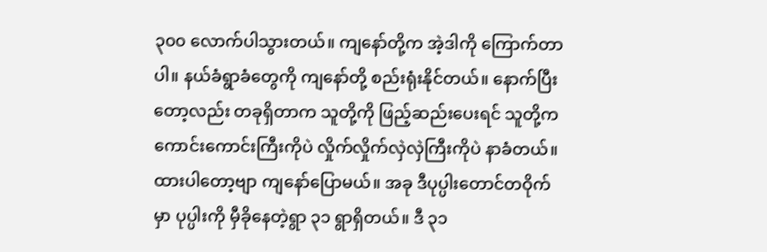၃၀၀ လောက်ပါသွားတယ်။ ကျနော်တို့က အဲ့ဒါကို ကြောက်တာပါ။ နယ်ခံရွာခံတွေကို ကျနော်တို့ စည်းရုံးနိုင်တယ်။ နောက်ပြီးတော့လည်း တခုရှိတာက သူတို့ကို ဖြည့်ဆည်းပေးရင် သူတို့က ကောင်းကောင်းကြီးကိုပဲ လှိုက်လှိုက်လှဲလှဲကြီးကိုပဲ နာခံတယ်။ ထားပါတော့ဗျာ ကျနော်ပြောမယ်။ အခု ဒီပုပ္ပါးတောင်တဝိုက်မှာ ပုပ္ပါးကို မှီခိုနေတဲ့ရွာ ၃၁ ရွာရှိတယ်။ ဒီ ၃၁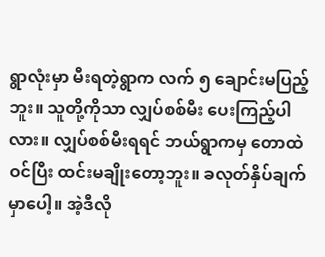ရွာလုံးမှာ မီးရတဲ့ရွာက လက် ၅ ချောင်းမပြည့်ဘူး။ သူတို့ကိုသာ လျှပ်စစ်မီး ပေးကြည့်ပါလား။ လျှပ်စစ်မီးရရင် ဘယ်ရွာကမှ တောထဲဝင်ပြီး ထင်းမချိုးတော့ဘူး။ ခလုတ်နှိပ်ချက်မှာပေါ့။ အဲ့ဒီလို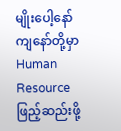မျိုးပေါ့နော် ကျနော်တို့မှာ Human Resource ဖြည့်ဆည်းဖို့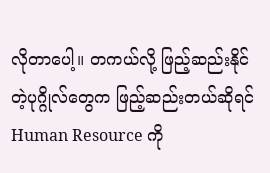လိုတာပေါ့။ တကယ်လို့ ဖြည့်ဆည်းနိုင်တဲ့ပုဂ္ဂိုလ်တွေက ဖြည့်ဆည်းတယ်ဆိုရင် Human Resource ကို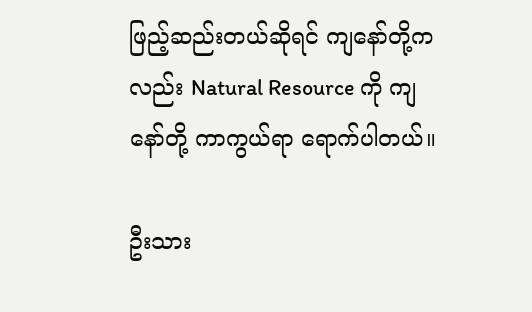ဖြည့်ဆည်းတယ်ဆိုရင် ကျနော်တို့ကလည်း Natural Resource ကို ကျနော်တို့ ကာကွယ်ရာ ရောက်ပါတယ်။

ဦးသား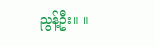ညွန့်ဦး။ ။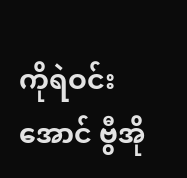ကိုရဲဝင်းအောင် ဗွီအို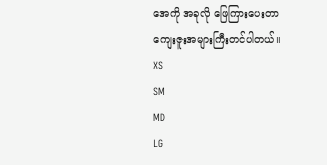အေကို အခုလို ဖြေကြားပေးတာ ကျေးဇူးအများကြီးတင်ပါတယ်။
XS
SM
MD
LG